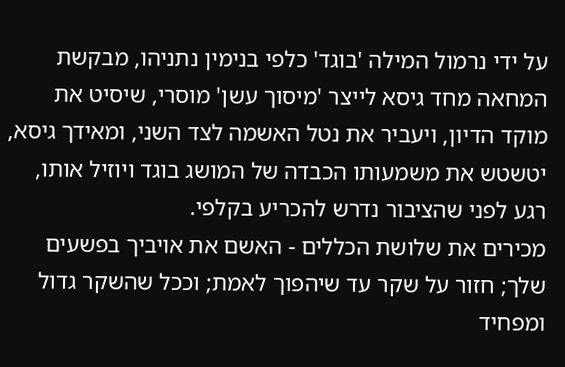על ידי נרמול המילה 'בוגד' כלפי בנימין נתניהו, מבקשת המחאה מחד גיסא לייצר 'מיסוך עשן' מוסרי, שיסיט את מוקד הדיון, ויעביר את נטל האשמה לצד השני, ומאידך גיסא, יטשטש את משמעותו הכבדה של המושג בוגד ויוזיל אותו, רגע לפני שהציבור נדרש להכריע בקלפי.
מכירים את שלושת הכללים - האשם את אויביך בפשעים שלך; חזור על שקר עד שיהפוך לאמת; וככל שהשקר גדול ומפחיד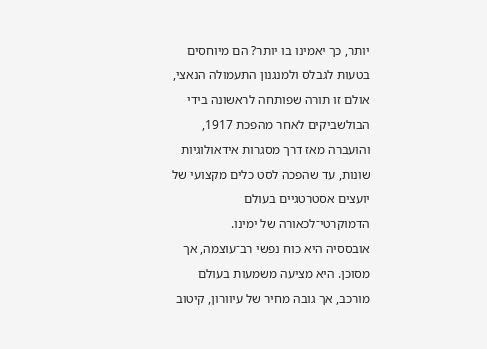יותר, כך יאמינו בו יותר? הם מיוחסים בטעות לגבלס ולמנגנון התעמולה הנאצי, אולם זו תורה שפותחה לראשונה בידי הבולשביקים לאחר מהפכת 1917, והועברה מאז דרך מסגרות אידאולוגיות שונות, עד שהפכה לסט כלים מקצועי של יועצים אסטרטגיים בעולם הדמוקרטי־לכאורה של ימינו.
אובססיה היא כוח נפשי רב־עוצמה, אך מסוכן. היא מציעה משמעות בעולם מורכב, אך גובה מחיר של עיוורון, קיטוב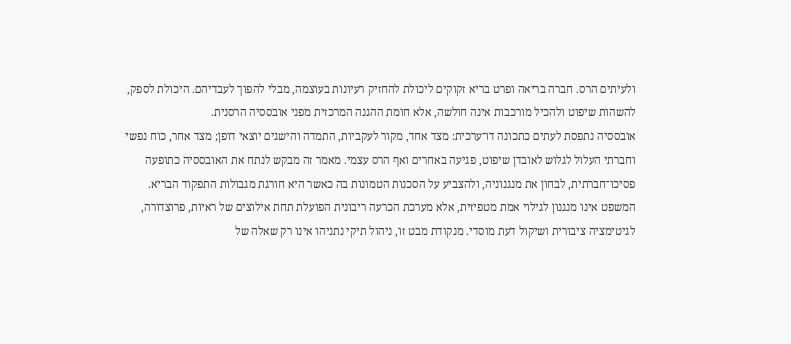ולעיתים הרס. חברה בריאה ופרט בריא זקוקים ליכולת להחזיק רעיונות בעוצמה, מבלי להפוך לעבדיהם. היכולת לספק, להשהות שיפוט ולהכיל מורכבות אינה חולשה, אלא חומת ההגנה המרכזית מפני אובססיה הרסנית.
אובססיה נתפסת לעתים כתכונה דו־ערכית: מצד אחד, מקור לעקביות, התמדה והישגים יוצאי דופן; מצד אחר, כוח נפשי וחברתי העלול לגלוש לאובדן שיפוט, פגיעה באחרים ואף הרס עצמי. מאמר זה מבקש לנתח את האובססיה כתופעה פסיכו־חברתית, לבחון את מנגנוניה, ולהצביע על הסכנות הטמונות בה כאשר היא חורגת מגבולות התפקוד הבריא.
המשפט אינו מנגנון לגילוי אמת מטפיזית, אלא מערכת הכרעה ריבונית הפועלת תחת אילוצים של ראיות, פרוצדורה, לגיטימציה ציבורית ושיקול דעת מוסדי. מנקודת מבט זו, ניהול תיקי נתניהו אינו רק שאלה של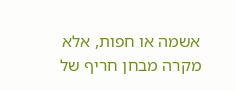אשמה או חפות, אלא מקרה מבחן חריף של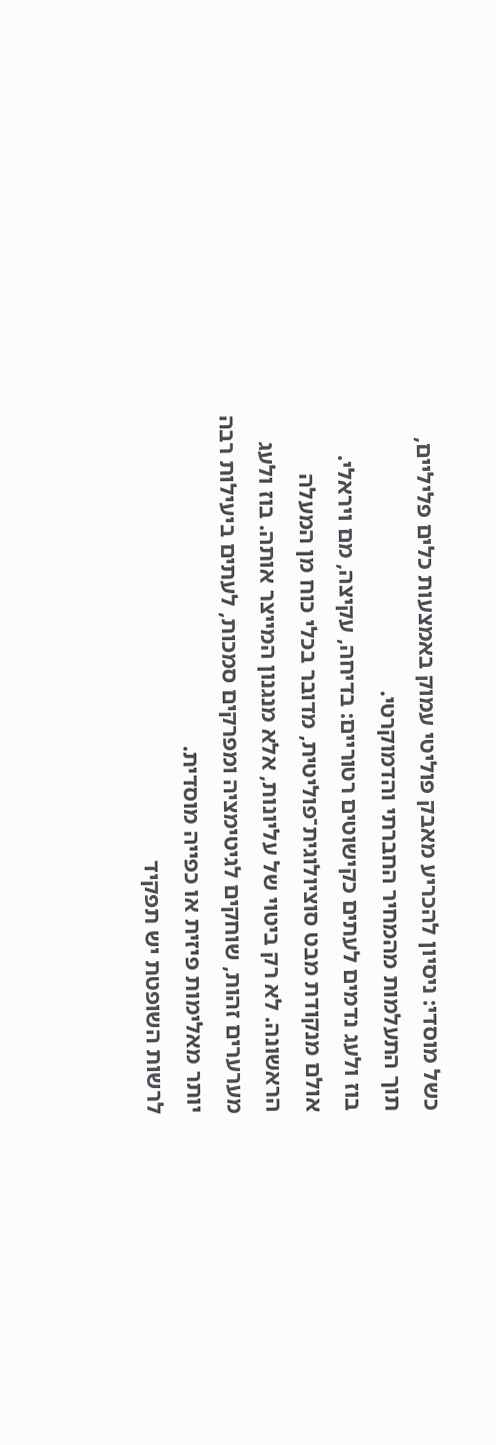כשל מוסדי: ניסיון להכריע מאבק פוליטי עמוק באמצעות כלים פליליים, תוך התעלמות מהמחיר החברתי והדמוקרטי.
בוז ולעג נדמים לעתים כקישוטים רטוריים: בדיחה, עקיצה, מם ויראלי. אולם מנקודת מבט סוציולוגית־פוליטית, מדובר בכלי כוח מן המעלה הראשונה. לא רק ביטוי של עליונות, אלא מנגנון המייצר אותה. בוז ולעג מערערים זהות, שוחקים לגיטימציה ומפרקים סמכות, לעתים ביעילות רבה יותר מאלימות פיזית או כפייה מוסדית.
לרשות השופטת יש תפקיד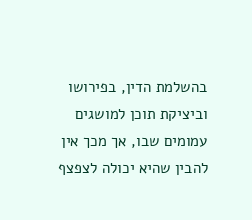בהשלמת הדין, בפירושו וביציקת תוכן למושגים עמומים שבו, אך מכך אין להבין שהיא יכולה לצפצף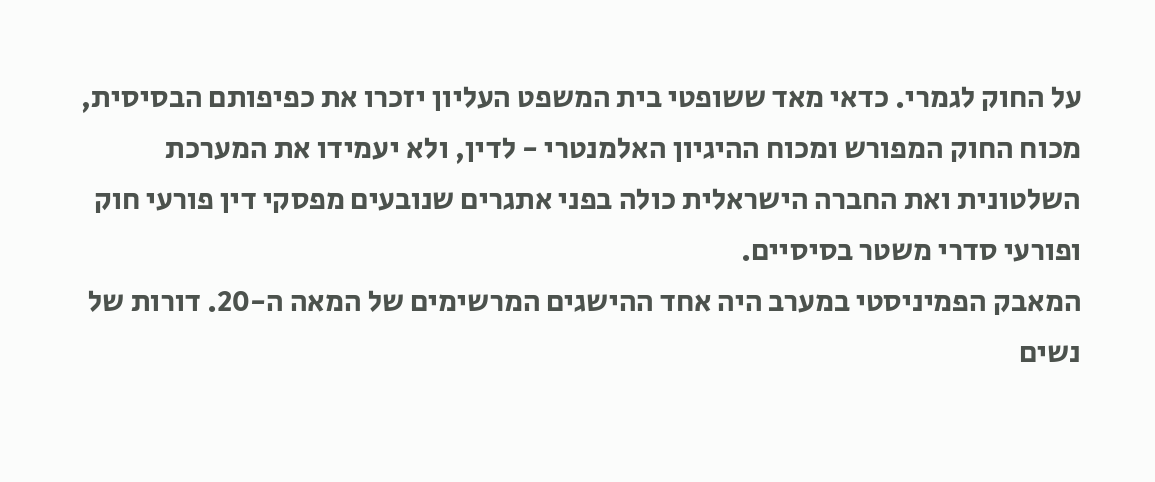על החוק לגמרי. כדאי מאד ששופטי בית המשפט העליון יזכרו את כפיפותם הבסיסית, מכוח החוק המפורש ומכוח ההיגיון האלמנטרי - לדין, ולא יעמידו את המערכת השלטונית ואת החברה הישראלית כולה בפני אתגרים שנובעים מפסקי דין פורעי חוק ופורעי סדרי משטר בסיסיים.
המאבק הפמיניסטי במערב היה אחד ההישגים המרשימים של המאה ה-20. דורות של נשים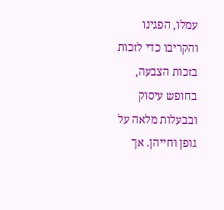עמלו, הפגינו והקריבו כדי לזכות בזכות הצבעה, בחופש עיסוק ובבעלות מלאה על גופן וחייהן. אך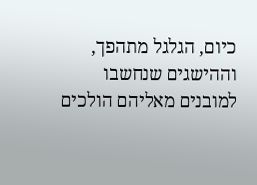כיום, הגלגל מתהפך, וההישגים שנחשבו למובנים מאליהם הולכים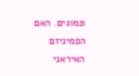ונמוגים. האם הפמיניזם האיראני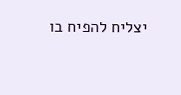יצליח להפיח בו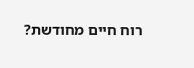רוח חיים מחודשת?